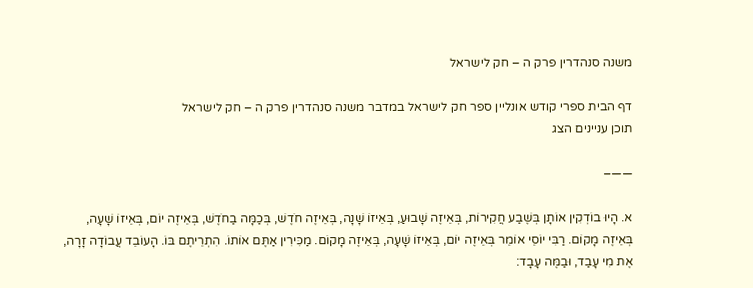משנה סנהדרין פרק ה – חק לישראל

דף הבית ספרי קודש אונליין ספר חק לישראל במדבר משנה סנהדרין פרק ה – חק לישראל
תוכן עניינים הצג

——–

א. הָיוּ בוֹדְקִין אוֹתָן בְּשֶׁבַע חֲקִירוֹת, בְּאֵיזֶה שָׁבוּעַ, בְּאֵיזוֹ שָׁנָה, בְּאֵיזֶה חֹדֶשׁ, בְּכַמָּה בַחֹדֶשׁ, בְּאֵיזֶה יוֹם, בְּאֵיזוֹ שָׁעָה, בְּאֵיזֶה מָקוֹם. רַבִּי יוֹסֵי אוֹמֵר בְּאֵיזֶה יוֹם, בְּאֵיזוֹ שָׁעָה, בְּאֵיזֶה מָקוֹם. מַכִּירִין אַתֶּם אוֹתוֹ. הִתְרֵיתֶם בּוֹ. הָעוֹבֵד עֲבוֹדָה זָרָה, אֶת מִי עָבַד, וּבַמֶּה עָבָד: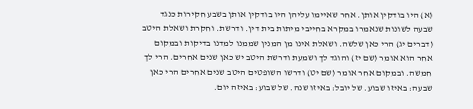(א) היו בודקין אותן. אחר שאיימו עליהן היו בודקין אותן בשבע חקירות כנגד שבעה לשונות שנאמרו במקרא בחייבי מיתות בית דין. ודרשת. וחקרת ושאלת היטב (דברים יג) הרי כאן שלשה. ושאלת אינו מן המנין שממנו למדנו בדיקות ובמקום אחר הוא אומר (שם יז) והוגד לך ושמעת ודרשת היטב יש כאן שנים אחרים. הרי לך חמשה. ובמקום אחר אומר (שם יט) ודרשו השופטים היטב שנים אחרים הרי כאן שבעה: באיזו שבוע. של יובל: באיזו שנה. של שבוע: באיזה יום.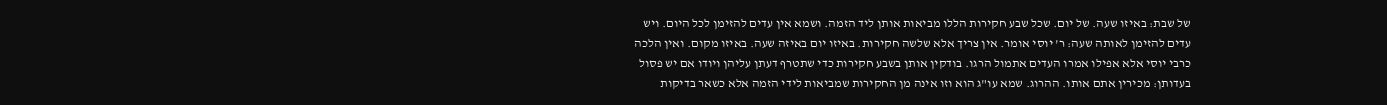של שבת: באיזו שעה. של יום. שכל שבע חקירות הללו מביאות אותן ליד הזמה. ושמא אין עדים להזימן לכל היום. ויש עדים להזימן לאותה שעה: ר' יוסי אומר. אין צריך אלא שלשה חקירות. באיזו יום באיזה שעה. באיזו מקום. ואין הלכה כרבי יוסי אלא אפילו אמרו העדים אתמול הרגו. בודקין אותן בשבע חקירות כדי שתטרף דעתן עליהן ויודו אם יש פסול בעדותן: מכירין אתם אותו. ההרוג. שמא עו"ג הוא וזו אינה מן החקירות שמביאות לידי הזמה אלא כשאר בדיקות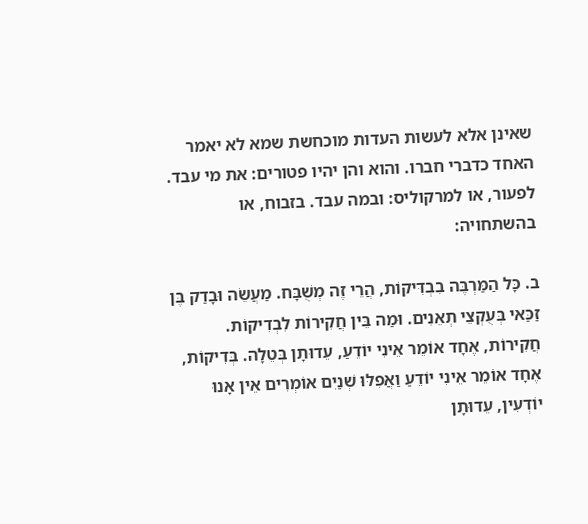שאינן אלא לעשות העדות מוכחשת שמא לא יאמר האחד כדברי חברו. והוא והן יהיו פטורים: את מי עבד. לפעור, או למרקוליס: ובמה עבד. בזבוח, או בהשתחויה:

ב. כָּל הַמַּרְבֶּה בִבְדִּיקוֹת, הֲרֵי זֶה מְשֻׁבָּח. מַעֲשֵׂה וּבָדַק בֶּן זַכַּאי בְּעֻקְצֵי תְאֵנִים. וּמַה בֵּין חֲקִירוֹת לִבְדִיקוֹת. חֲקִירוֹת, אֶחָד אוֹמֵר אֵינִי יוֹדֵעַ, עֵדוּתָן בְּטֵלָה. בְּדִיקוֹת, אֶחָד אוֹמֵר אֵינִי יוֹדֵעַ וַאֲפִלּוּ שְׁנַיִם אוֹמְרִים אֵין אָנוּ יוֹדְעִין, עֵדוּתָן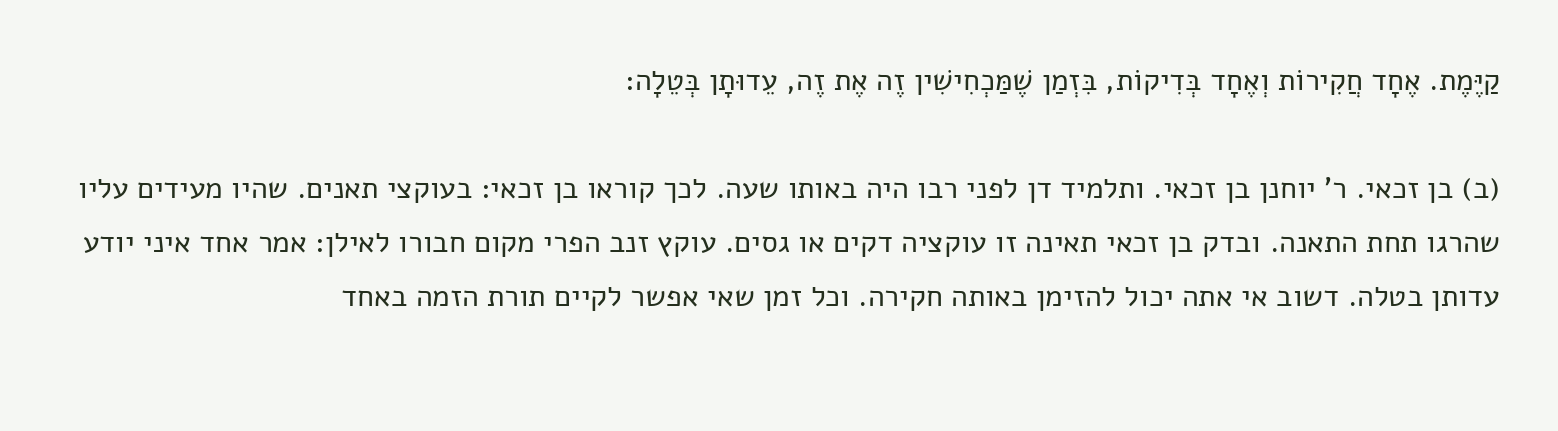קַיֶּמֶת. אֶחָד חֲקִירוֹת וְאֶחָד בְּדִיקוֹת, בִּזְמַן שֶׁמַּכְחִישִׁין זֶה אֶת זֶה, עֵדוּתָן בְּטֵלָה:

(ב) בן זכאי. ר' יוחנן בן זכאי. ותלמיד דן לפני רבו היה באותו שעה. לכך קוראו בן זכאי: בעוקצי תאנים. שהיו מעידים עליו שהרגו תחת התאנה. ובדק בן זכאי תאינה זו עוקציה דקים או גסים. עוקץ זנב הפרי מקום חבורו לאילן: אמר אחד איני יודע עדותן בטלה. דשוב אי אתה יכול להזימן באותה חקירה. וכל זמן שאי אפשר לקיים תורת הזמה באחד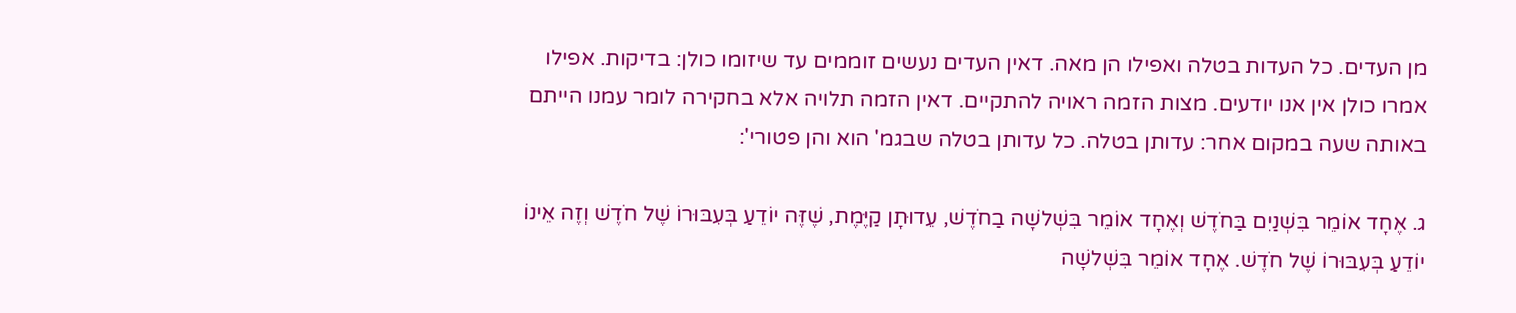מן העדים. כל העדות בטלה ואפילו הן מאה. דאין העדים נעשים זוממים עד שיזומו כולן: בדיקות. אפילו אמרו כולן אין אנו יודעים. מצות הזמה ראויה להתקיים. דאין הזמה תלויה אלא בחקירה לומר עמנו הייתם באותה שעה במקום אחר: עדותן בטלה. כל עדותן בטלה שבגמ' הוא והן פטורי':

ג. אֶחָד אוֹמֵר בִּשְׁנַיִם בַּחֹדֶשׁ וְאֶחָד אוֹמֵר בִּשְׁלשָׁה בַחֹדֶשׁ, עֵדוּתָן קַיֶּמֶת, שֶׁזֶּה יוֹדֵעַ בְּעִבּוּרוֹ שֶׁל חֹדֶשׁ וְזֶה אֵינוֹ יוֹדֵעַ בְּעִבּוּרוֹ שֶׁל חֹדֶשׁ. אֶחָד אוֹמֵר בִּשְׁלשָׁה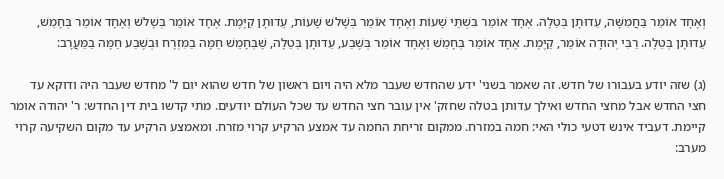וְאֶחָד אוֹמֵר בַּחֲמִשָּׁה, עֵדוּתָן בְּטֵלָה. אֶחָד אוֹמֵר בִּשְׁתֵּי שָׁעוֹת וְאֶחָד אוֹמֵר בְּשָׁלשׁ שָׁעוֹת, עֵדוּתָן קַיֶּמֶת. אֶחָד אוֹמֵר בְּשָׁלשׁ וְאֶחָד אוֹמֵר בְּחָמֵשׁ, עֵדוּתָן בְּטֵלָה. רַבִּי יְהוּדָה אוֹמֵר, קַיֶּמֶת. אֶחָד אוֹמֵר בְּחָמֵשׁ וְאֶחָד אוֹמֵר בְּשֶׁבַע, עֵדוּתָן בְּטֵלָה, שֶׁבְּחָמֵשׁ חַמָּה בַמִּזְרָח וּבְשֶׁבַע חַמָּה בַמַּעֲרָב:

(ג) שזה יודע בעבורו של חדש. זה שאמר בשני' ידע שהחדש שעבר מלא היה ויום ראשון של חדש שהוא יום ל' מחדש שעבר היה ודוקא עד חצי החדש אבל מחצי החדש ואילך עדותן בטלה שחזק' אין עובר חצי החדש עד שכל העולם יודעים. מתי קדשו בית דין החדש: ר' יהודה אומר קיימת. דעביד אינש דטעי כולי האי: חמה במזרח. ממקום זריחת החמה עד אמצע הרקיע קרוי מזרח. ומאמצע הרקיע עד מקום השקיעה קרוי מערב: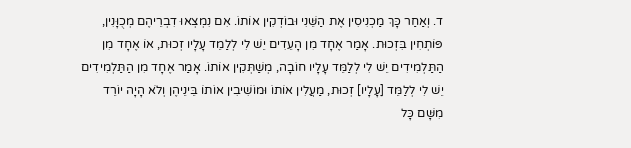ד. וְאַחַר כָּךְ מַכְנִיסִין אֶת הַשֵּׁנִי וּבוֹדְקִין אוֹתוֹ. אִם נִמְצְאוּ דִבְרֵיהֶם מְכֻוָּנִין, פּוֹתְחִין בִּזְכוּת. אָמַר אֶחָד מִן הָעֵדִים יֵשׁ לִי לְלַמֵד עָלָיו זְכוּת, אוֹ אֶחָד מִן הַתַּלְמִידִים יֵשׁ לִי לְלַמֵּד עָלָיו חוֹבָה, מְשַׁתְּקִין אוֹתוֹ. אָמַר אֶחָד מִן הַתַּלְמִידִים יֵשׁ לִי לְלַמֵּד [עָלָיו] זְכוּת, מַעֲלִין אוֹתוֹ וּמוֹשִׁיבִין אוֹתוֹ בֵּינֵיהֶן וְלֹא הָיָה יוֹרֵד מִשָּׁם כָּל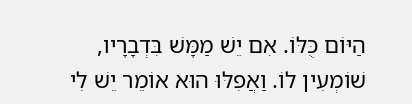הַיּוֹם כֻּלּוֹ. אִם יֵשׁ מַמָּשׁ בִּדְבָרָיו, שׁוֹמְעִין לוֹ. וַאֲפִלּוּ הוּא אוֹמֵר יֵשׁ לִי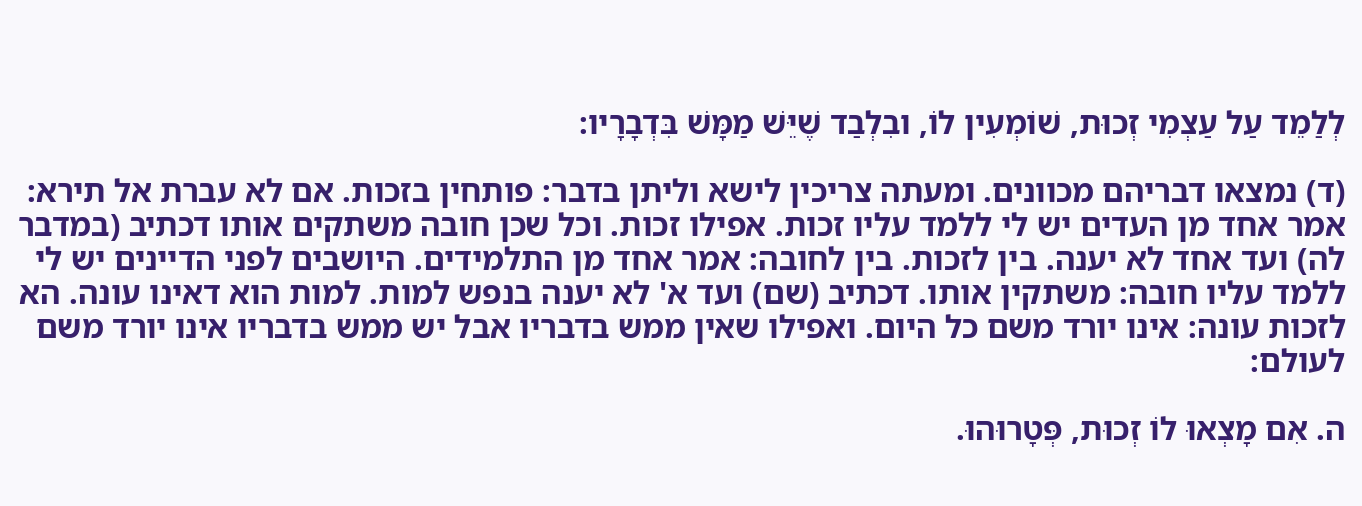לְלַמֵד עַל עַצְמִי זְכוּת, שׁוֹמְעִין לוֹ, ובִלְבַד שֶׁיֵּשׁ מַמָּשׁ בִּדְבָרָיו:

(ד) נמצאו דבריהם מכוונים. ומעתה צריכין לישא וליתן בדבר: פותחין בזכות. אם לא עברת אל תירא: אמר אחד מן העדים יש לי ללמד עליו זכות. אפילו זכות. וכל שכן חובה משתקים אותו דכתיב (במדבר לה) ועד אחד לא יענה. בין לזכות. בין לחובה: אמר אחד מן התלמידים. היושבים לפני הדיינים יש לי ללמד עליו חובה: משתקין אותו. דכתיב (שם) ועד א' לא יענה בנפש למות. למות הוא דאינו עונה. הא לזכות עונה: אינו יורד משם כל היום. ואפילו שאין ממש בדבריו אבל יש ממש בדבריו אינו יורד משם לעולם:

ה. אִם מָצְאוּ לוֹ זְכוּת, פְּטָרוּהוּ.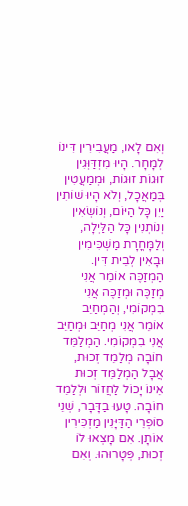וְאִם לָאו, מַעֲבִירִין דִּינוֹ לְמָחָר. הָיוּ מִזְדַּוְּגִין זוּגוֹת זוּגוֹת, וּמְמַעֲטִין בְּמַאֲכָל, וְלֹא הָיוּ שׁוֹתִין יַיִן כָּל הַיּוֹם, וְנוֹשְׂאִין וְנוֹתְנִין כָּל הַלַּיְלָה, וְלַמָּחֳרָת מַשְׁכִּימִין וּבָאִין לְבֵית דִּין. הַמְזַכֶּה אוֹמֵר אֲנִי מְזַכֶּה וּמְזַכֶּה אֲנִי בִמְקוֹמִי, וְהַמְחַיֵב אוֹמֵר אֲנִי מְחַיֵּב וּמְחַיֵּב אֲנִי בִמְקוֹמִי. הַמְלַמֵּד חוֹבָה מְלַמֵד זְכוּת, אֲבָל הַמְלַמֵּד זְכוּת אֵינוֹ יָכוֹל לַחֲזוֹר וּלְלַמֵד חוֹבָה. טָעוּ בַדָּבָר, שְׁנֵי סוֹפְרֵי הַדַּיָּנִין מַזְכִּירִין אוֹתָן. אִם מָצְאוּ לוֹ זְכוּת, פְּטָרוּהוּ. וְאִם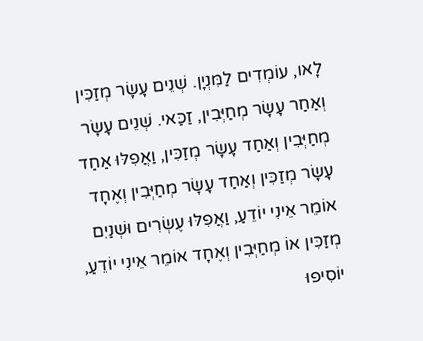לָאו, עוֹמְדִים לַמִּנְיָן. שְׁנֵים עָשָׂר מְזַכִּין וְאַחַר עָשָׂר מְחַיְּבִין, זַכַּאי. שְׁנֵים עָשָׂר מְחַיְּבִין וְאַחַד עָשָׂר מְזַכִּין, וַאֲפִלּוּ אַחַד עָשָׂר מְזַכִּין וְאַחַד עָשָׂר מְחַיְּבִין וְאֶחָד אוֹמֵר אֵינִי יוֹדֵעַ, וַאֲפִלּוּ עֶשְׂרִים וּשְׁנַיִם מְזַכִּין אוֹ מְחַיְּבִין וְאֶחָד אוֹמֵר אֵינִי יוֹדֵעַ, יוֹסִיפוּ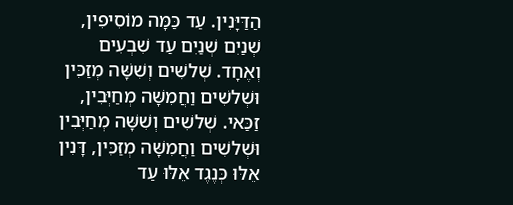הַדַּיָּנִין. עַד כַּמָּה מוֹסִיפִין, שְׁנַיִם שְׁנַיִם עַד שִׁבְעִים וְאֶחָד. שְׁלשִׁים וְשִׁשָּׁה מְזַכִּין וּשְׁלשִׁים וַחֲמִשָּׁה מְחַיְּבִין, זַכַּאי. שְׁלשִׁים וְשִׁשָּׁה מְחַיְּבִין וּשְׁלשִׁים וַחֲמִשָּׁה מְזַכִּין, דָּנִין אֵלּוּ כְּנֶגֶד אֵלּוּ עַד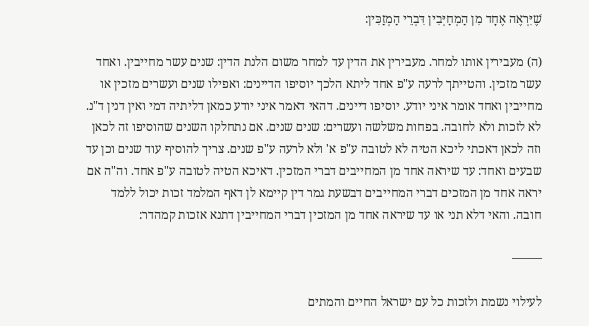שֶׁיִּרְאֶה אֶחָד מִן הַמְחַיְּבִין דִּבְרֵי הַמְזַכִּין:

(ה) מעבירין אותו למחר. מעבירין את הדין עד למחר משום הלנת הדין: שנים עשר מחייבין. ואחד עשר מזכין. והטייתך לרעה ע"פ אחד ליתא הלכך יוסיפו הדיינים: ואפילו שנים ועשרים מזכין או מחייבין ואחד אומר איני יודע. יוסיפו דיינים. דהאי דאמר איני יודע כמאן דליתיה דמי ואין דנין ד"נ. לא לזכות ולא לחובה. בפחות משלשה ועשרים: שנים שנים. אם נתחלקו השנים שהוסיפו זה לכאן וזה לכאן דאכתי ליכא הטיה לא לטובה ע"פ א' ולא לרעה ע"פ שנים. צריך להוסיף עוד שנים וכן עד שבעים ואחד: עד שיראה אחד מן המחייבים דברי המזכין. דאיכא הטיה לטובה ע"פ אחד. וה"ה אם יראה אחד מן המזכים דברי המחייבים דבשעת גמר דין קיימא לן דאף המלמד זכות יכול ללמד חובה. והאי דלא תני או עד שיראה אחד מן המזכין דברי המחייבין דתנא אזכות קמהדר:

——–

לעילוי נשמת ולזכות כל עם ישראל החיים והמתים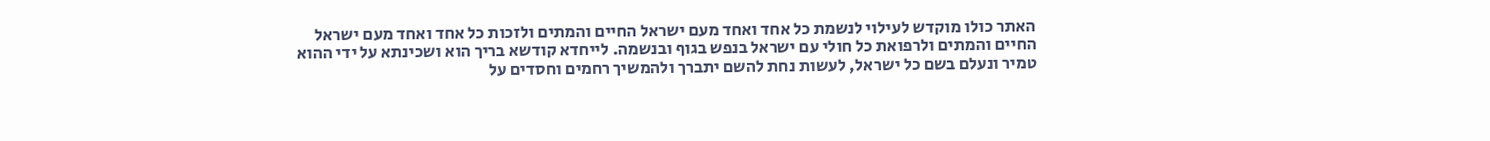האתר כולו מוקדש לעילוי לנשמת כל אחד ואחד מעם ישראל החיים והמתים ולזכות כל אחד ואחד מעם ישראל החיים והמתים ולרפואת כל חולי עם ישראל בנפש בגוף ובנשמה. לייחדא קודשא בריך הוא ושכינתא על ידי ההוא טמיר ונעלם בשם כל ישראל, לעשות נחת להשם יתברך ולהמשיך רחמים וחסדים על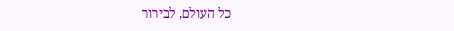כל העולם, לבירור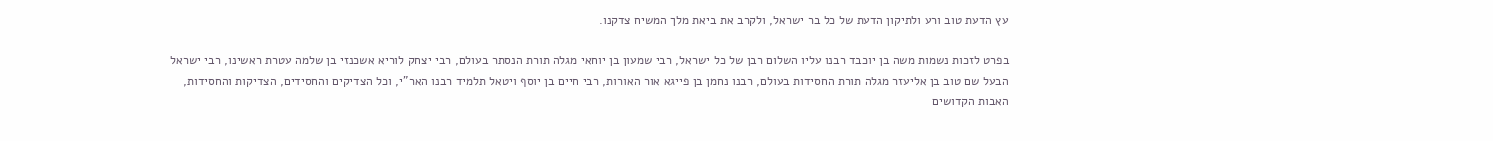עץ הדעת טוב ורע ולתיקון הדעת של כל בר ישראל, ולקרב את ביאת מלך המשיח צדקנו.

בפרט לזכות נשמות משה בן יוכבד רבנו עליו השלום רבן של כל ישראל, רבי שמעון בן יוחאי מגלה תורת הנסתר בעולם, רבי יצחק לוריא אשכנזי בן שלמה עטרת ראשינו, רבי ישראל הבעל שם טוב בן אליעזר מגלה תורת החסידות בעולם, רבנו נחמן בן פייגא אור האורות, רבי חיים בן יוסף ויטאל תלמיד רבנו האר"י, וכל הצדיקים והחסידים, הצדיקות והחסידות, האבות הקדושים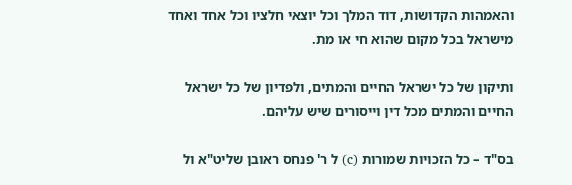והאמהות הקדושות, דוד המלך וכל יוצאי חלציו וכל אחד ואחד מישראל בכל מקום שהוא חי או מת.

ותיקון של כל ישראל החיים והמתים, ולפדיון של כל ישראל החיים והמתים מכל דין וייסורים שיש עליהם.

בס"ד – כל הזכויות שמורות (c) ל ר' פנחס ראובן שליט"א ול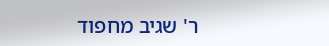ר' שגיב מחפוד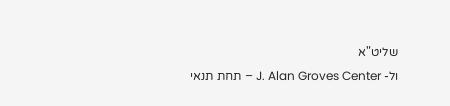שליט"א
ול- J. Alan Groves Center – תחת תנאי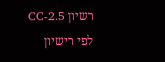רשיון CC-2.5
לפי רישיון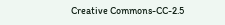Creative Commons-CC-2.5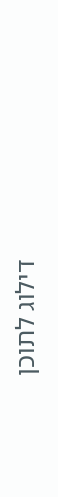דילוג לתוכן